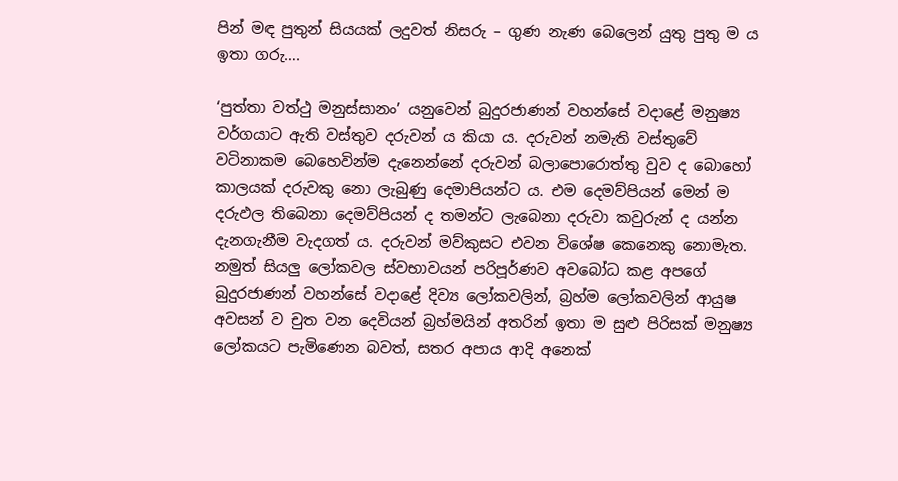පින් මඳ පුතුන් සියයක් ලදුවත් නිසරු – ගුණ නැණ බෙලෙන් යුතු පුතු ම ය ඉතා ගරු….

‘පුත්තා වත්ථු මනුස්සානං’ යනුවෙන් බුදුරජාණන් වහන්සේ වදාළේ මනුෂ්‍ය වර්ගයාට ඇති වස්තුව දරුවන් ය කියා ය. දරුවන් නමැති වස්තුවේ වටිනාකම බෙහෙවින්ම දැනෙන්නේ දරුවන් බලාපොරොත්තු වුව ද බොහෝ කාලයක් දරුවකු නො ලැබුණු දෙමාපියන්ට ය. එම දෙමව්පියන් මෙන් ම දරුඵල තිබෙනා දෙමව්පියන් ද තමන්ට ලැබෙනා දරුවා කවුරුන් ද යන්න දැනගැනීම වැදගත් ය. දරුවන් මව්කුසට එවන විශේෂ කෙනෙකු නොමැත. නමුත් සියලු ලෝකවල ස්වභාවයන් පරිපූර්ණව අවබෝධ කළ අපගේ බුදුරජාණන් වහන්සේ වදාළේ දිව්‍ය ලෝකවලින්, බ්‍රහ්ම ලෝකවලින් ආයුෂ අවසන් ව චුත වන දෙවියන් බ්‍රහ්මයින් අතරින් ඉතා ම සුළු පිරිසක් මනුෂ්‍ය ලෝකයට පැමිණෙන බවත්, සතර අපාය ආදි අනෙක්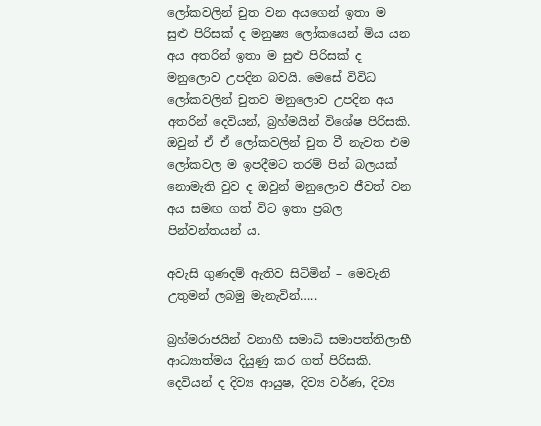ලෝකවලින් චුත වන අයගෙන් ඉතා ම සුළු පිරිසක් ද මනුෂ්‍ය ලෝකයෙන් මිය යන අය අතරින් ඉතා ම සුළු පිරිසක් ද මනුලොව උපදින බවයි. මෙසේ විවිධ ලෝකවලින් චුතව මනුලොව උපදින අය අතරින් දෙවියන්, බ්‍රහ්මයින් විශේෂ පිරිසකි. ඔවුන් ඒ ඒ ලෝකවලින් චුත වී නැවත එම ලෝකවල ම ඉපදීමට තරම් පින් බලයක් නොමැති වුව ද ඔවුන් මනුලොව ජීවත් වන අය සමඟ ගත් විට ඉතා ප්‍රබල පින්වන්තයන් ය.

අවැසි ගුණදම් ඇතිව සිටිමින් – මෙවැනි උතුමන් ලබමු මැනැවින්…..

බ්‍රහ්මරාජයින් වනාහී සමාධි සමාපත්තිලාභී ආධ්‍යාත්මය දියුණු කර ගත් පිරිසකි. දෙවියන් ද දිව්‍ය ආයුෂ, දිව්‍ය වර්ණ, දිව්‍ය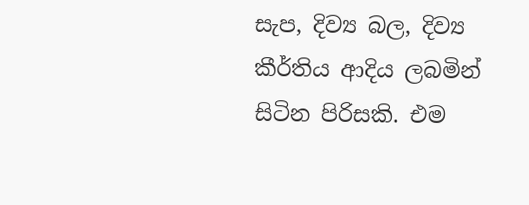සැප, දිව්‍ය බල, දිව්‍ය කීර්තිය ආදිය ලබමින් සිටින පිරිසකි. එම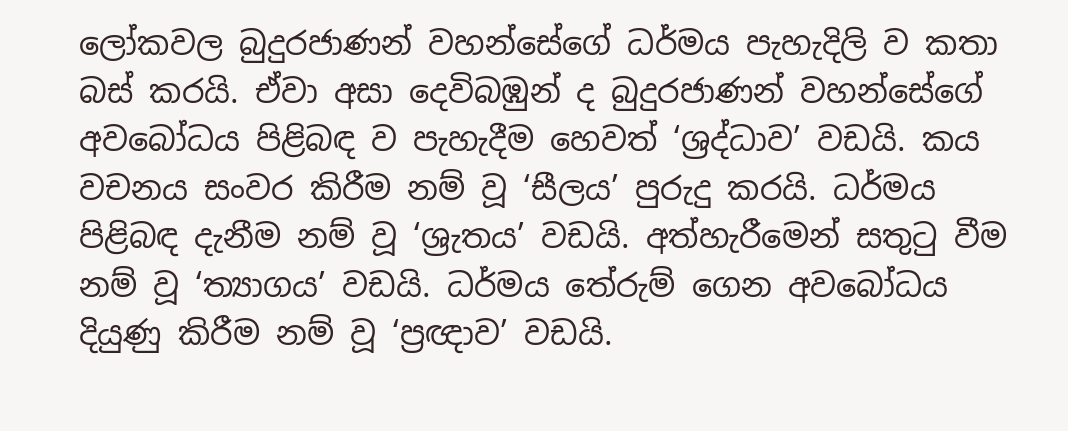ලෝකවල බුදුරජාණන් වහන්සේගේ ධර්මය පැහැදිලි ව කතා බස් කරයි. ඒවා අසා දෙවිබඹුන් ද බුදුරජාණන් වහන්සේගේ අවබෝධය පිළිබඳ ව පැහැදීම හෙවත් ‘ශ්‍රද්ධාව’ වඩයි. කය වචනය සංවර කිරීම නම් වූ ‘සීලය’ පුරුදු කරයි. ධර්මය පිළිබඳ දැනීම නම් වූ ‘ශ්‍රැතය’ වඩයි. අත්හැරීමෙන් සතුටු වීම නම් වූ ‘ත්‍යාගය’ වඩයි. ධර්මය තේරුම් ගෙන අවබෝධය දියුණු කිරීම නම් වූ ‘ප්‍රඥාව’ වඩයි.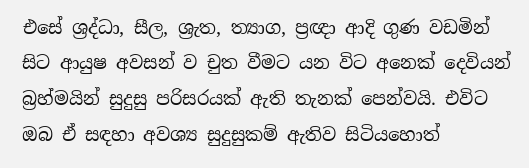එසේ ශ්‍රද්ධා, සීල, ශ්‍රැත, ත්‍යාග, ප්‍රඥා ආදි ගුණ වඩමින් සිට ආයුෂ අවසන් ව චුත වීමට යන විට අනෙක් දෙවියන් බ්‍රහ්මයින් සුදුසු පරිසරයක් ඇති තැනක් පෙන්වයි. එවිට ඔබ ඒ සඳහා අවශ්‍ය සුදුසුකම් ඇතිව සිටියහොත්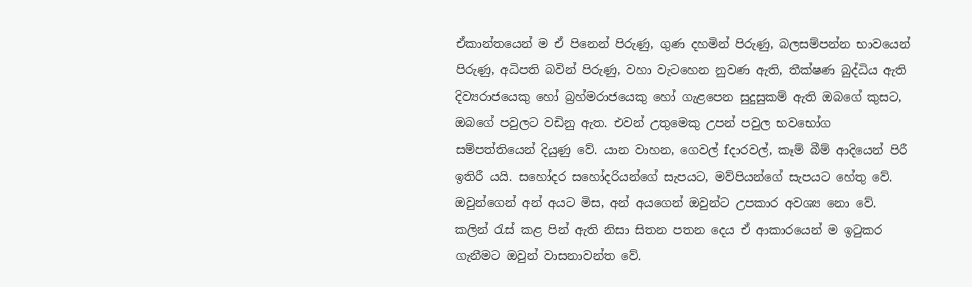ඒකාන්තයෙන් ම ඒ පිනෙන් පිරුණු, ගුණ දහමින් පිරුණු, බලසම්පන්න භාවයෙන් පිරුණු, අධිපති බවින් පිරුණු, වහා වැටහෙන නුවණ ඇති, තීක්ෂණ බුද්ධිය ඇති දිව්‍යරාජයෙකු හෝ බ්‍රහ්මරාජයෙකු හෝ ගැළපෙන සුදුසුකම් ඇති ඔබගේ කුසට, ඔබගේ පවුලට වඩිනු ඇත. එවන් උතුමෙකු උපන් පවුල භවභෝග සම්පත්තියෙන් දියුණු වේ. යාන වාහන, ගෙවල් fදාරවල්, කෑම් බීම් ආදියෙන් පිරී ඉතිරී යයි. සහෝදර සහෝදරියන්ගේ සැපයට, මව්පියන්ගේ සැපයට හේතු වේ. ඔවුන්ගෙන් අන් අයට මිස, අන් අයගෙන් ඔවුන්ට උපකාර අවශ්‍ය නො වේ. කලින් රැස් කළ පින් ඇති නිසා සිතන පතන දෙය ඒ ආකාරයෙන් ම ඉටුකර ගැනීමට ඔවුන් වාසනාවන්ත වේ.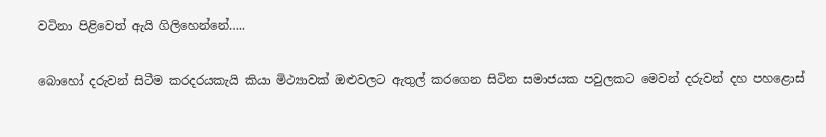වටිනා පිළිවෙත් ඇයි ගිලිහෙන්නේ…..

බොහෝ දරුවන් සිටීම කරදරයකැයි කියා මිථ්‍යාවක් ඔළුවලට ඇතුල් කරගෙන සිටින සමාජයක පවුලකට මෙවන් දරුවන් දහ පහළොස්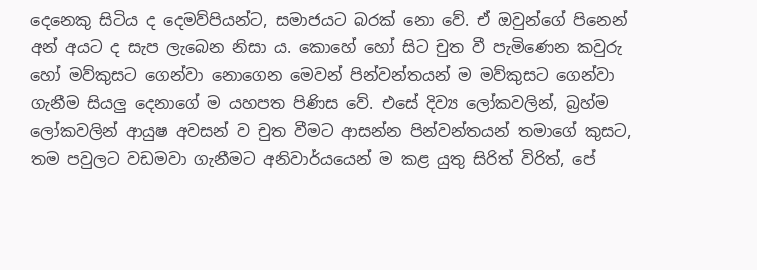දෙනෙකු සිටිය ද දෙමව්පියන්ට, සමාජයට බරක් නො වේ. ඒ ඔවුන්ගේ පිනෙන් අන් අයට ද සැප ලැබෙන නිසා ය. කොහේ හෝ සිට චුත වී පැමිණෙන කවුරු හෝ මව්කුසට ගෙන්වා නොගෙන මෙවන් පින්වන්තයන් ම මව්කුසට ගෙන්වා ගැනීම සියලු දෙනාගේ ම යහපත පිණිස වේ. එසේ දිව්‍ය ලෝකවලින්, බ්‍රහ්ම ලෝකවලින් ආයුෂ අවසන් ව චුත වීමට ආසන්න පින්වන්තයන් තමාගේ කුසට, තම පවුලට වඩමවා ගැනීමට අනිවාර්යයෙන් ම කළ යුතු සිරිත් විරිත්, පේ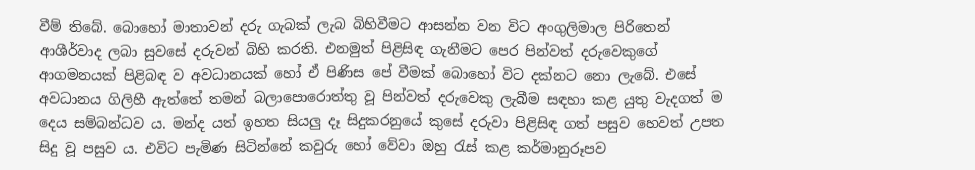වීම් තිබේ. බොහෝ මාතාවන් දරු ගැබක් ලැබ බිහිවීමට ආසන්න වන විට අංගුලිමාල පිරිතෙන් ආශීර්වාද ලබා සුවසේ දරුවන් බිහි කරති. එනමුත් පිළිසිඳ ගැනීමට පෙර පින්වත් දරුවෙකුගේ ආගමනයක් පිළිබඳ ව අවධානයක් හෝ ඒ පිණිස පේ වීමක් බොහෝ විට දක්නට නො ලැබේ. එසේ අවධානය ගිලිහී ඇත්තේ තමන් බලාපොරොත්තු වූ පින්වත් දරුවෙකු ලැබීම සඳහා කළ යුතු වැදගත් ම දෙය සම්බන්ධව ය. මන්ද යත් ඉහත සියලු දෑ සිදුකරනුයේ කුසේ දරුවා පිළිසිඳ ගත් පසුව හෙවත් උපත සිදු වූ පසුව ය. එවිට පැමිණ සිටින්නේ කවුරු හෝ වේවා ඔහු රැස් කළ කර්මානුරූපව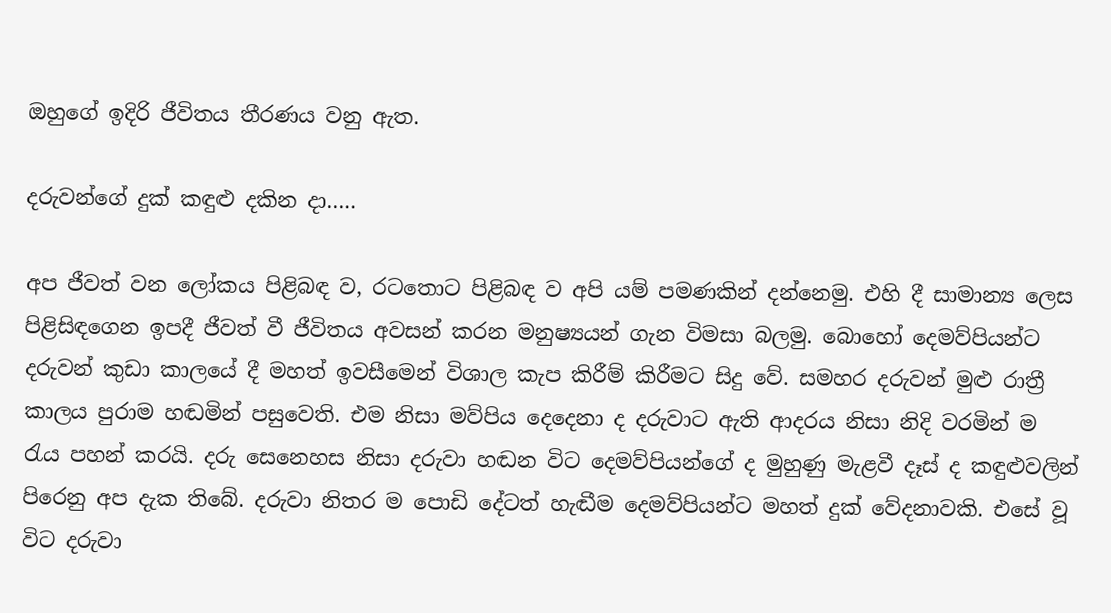ඔහුගේ ඉදිරි ජීවිතය තීරණය වනු ඇත.

දරුවන්ගේ දුක් කඳුළු දකින දා…..

අප ජීවත් වන ලෝකය පිළිබඳ ව, රටතොට පිළිබඳ ව අපි යම් පමණකින් දන්නෙමු. එහි දී සාමාන්‍ය ලෙස පිළිසිඳගෙන ඉපදී ජීවත් වී ජීවිතය අවසන් කරන මනුෂ්‍යයන් ගැන විමසා බලමු. බොහෝ දෙමව්පියන්ට දරුවන් කුඩා කාලයේ දී මහත් ඉවසීමෙන් විශාල කැප කිරීම් කිරීමට සිදු වේ. සමහර දරුවන් මුළු රාත්‍රී කාලය පුරාම හඬමින් පසුවෙති. එම නිසා මව්පිය දෙදෙනා ද දරුවාට ඇති ආදරය නිසා නිදි වරමින් ම රැය පහන් කරයි. දරු සෙනෙහස නිසා දරුවා හඬන විට දෙමව්පියන්ගේ ද මුහුණු මැළවී දෑස් ද කඳුළුවලින් පිරෙනු අප දැක තිබේ. දරුවා නිතර ම පොඩි දේටත් හැඬීම දෙමව්පියන්ට මහත් දුක් වේදනාවකි. එසේ වූ විට දරුවා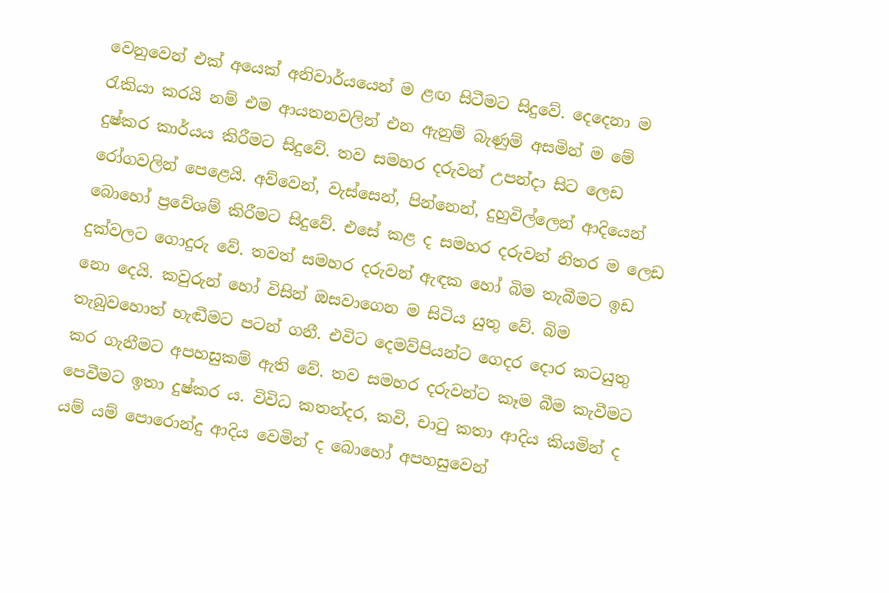වෙනුවෙන් එක් අයෙක් අනිවාර්යයෙන් ම ළඟ සිටීමට සිදුවේ. දෙදෙනා ම රැකියා කරයි නම් එම ආයතනවලින් එන ඇනුම් බැණුම් අසමින් ම මේ දුෂ්කර කාර්යය කිරීමට සිදුවේ. තව සමහර දරුවන් උපන්දා සිට ලෙඩ රෝගවලින් පෙළෙයි. අව්වෙන්, වැස්සෙන්, පින්නෙන්, දුහුවිල්ලෙන් ආදියෙන් බොහෝ ප්‍රවේශම් කිරීමට සිදුවේ. එසේ කළ ද සමහර දරුවන් නිතර ම ලෙඩ දුක්වලට ගොදුරු වේ. තවත් සමහර දරුවන් ඇඳක හෝ බිම තැබීමට ඉඩ නො දෙයි. කවුරුන් හෝ විසින් ඔසවාගෙන ම සිටිය යුතු වේ. බිම තැබුවහොත් හැඬීමට පටන් ගනී. එවිට දෙමව්පියන්ට ගෙදර දොර කටයුතු කර ගැනීමට අපහසුකම් ඇති වේ. තව සමහර දරුවන්ට කෑම බීම කැවීමට පෙවීමට ඉතා දුෂ්කර ය. විවිධ කතන්දර, කවි, චාටු කතා ආදිය කියමින් ද යම් යම් පොරොන්දු ආදිය වෙමින් ද බොහෝ අපහසුවෙන්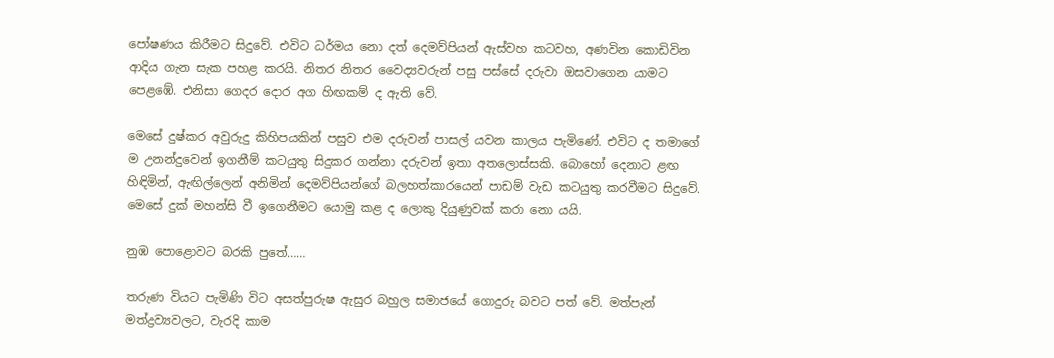පෝෂණය කිරීමට සිදුවේ. එවිට ධර්මය නො දත් දෙමව්පියන් ඇස්වහ කටවහ, අණවින කොඩිවින ආදිය ගැන සැක පහළ කරයි. නිතර නිතර වෛද්‍යවරුන් පසු පස්සේ දරුවා ඔසවාගෙන යාමට පෙළඹේ. එනිසා ගෙදර දොර අග හිඟකම් ද ඇති වේ.

මෙසේ දුෂ්කර අවුරුදු කිහිපයකින් පසුව එම දරුවන් පාසල් යවන කාලය පැමිණේ. එවිට ද තමාගේ ම උනන්දුවෙන් ඉගනීම් කටයුතු සිදුකර ගන්නා දරුවන් ඉතා අතලොස්සකි. බොහෝ දෙනාට ළඟ හිඳිමින්, ඇඟිල්ලෙන් අනිමින් දෙමව්පියන්ගේ බලහත්කාරයෙන් පාඩම් වැඩ කටයුතු කරවීමට සිදුවේ. මෙසේ දුක් මහන්සි වී ඉගෙනීමට යොමු කළ ද ලොකු දියුණුවක් කරා නො යයි.

නුඹ පොළොවට බරකි පුතේ……

තරුණ වියට පැමිණි විට අසත්පුරුෂ ඇසුර බහුල සමාජයේ ගොදුරු බවට පත් වේ. මත්පැන් මත්ද්‍රව්‍යවලට, වැරදි කාම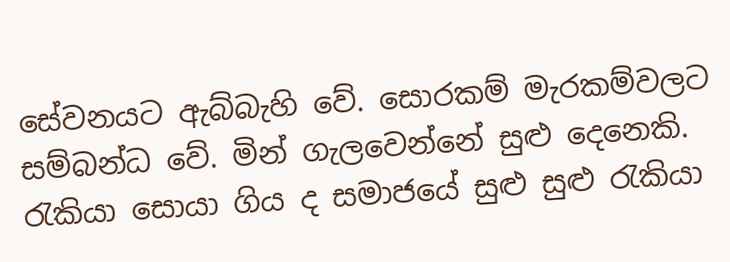සේවනයට ඇබ්බැහි වේ. සොරකම් මැරකම්වලට සම්බන්ධ වේ. මින් ගැලවෙන්නේ සුළු දෙනෙකි. රැකියා සොයා ගිය ද සමාජයේ සුළු සුළු රැකියා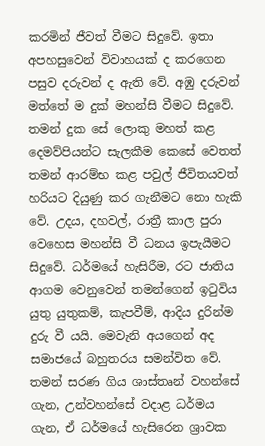කරමින් ජීවත් වීමට සිදුවේ. ඉතා අපහසුවෙන් විවාහයක් ද කරගෙන පසුව දරුවන් ද ඇති වේ. අඹු දරුවන් මත්තේ ම දුක් මහන්සි වීමට සිදුවේ. තමන් දුක සේ ලොකු මහත් කළ දෙමව්පියන්ට සැලකීම කෙසේ වෙතත් තමන් ආරම්භ කළ පවුල් ජීවිතයවත් හරියට දියුණු කර ගැනීමට නො හැකි වේ. උදය, දහවල්, රාත්‍රී කාල පුරා වෙහෙස මහන්සි වී ධනය ඉපැයීමට සිදුවේ. ධර්මයේ හැසිරීම, රට ජාතිය ආගම වෙනුවෙන් තමන්ගෙන් ඉටුවිය යුතු යුතුකම්, කැපවීම්, ආදිය දුරින්ම දුරු වී යයි. මෙවැනි අයගෙන් අද සමාජයේ බහුතරය සමන්විත වේ. තමන් සරණ ගිය ශාස්තෘන් වහන්සේ ගැන, උන්වහන්සේ වදාළ ධර්මය ගැන, ඒ ධර්මයේ හැසිරෙන ශ්‍රාවක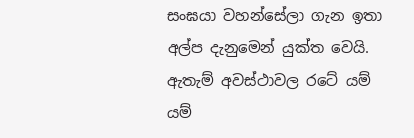සංඝයා වහන්සේලා ගැන ඉතා අල්ප දැනුමෙන් යුක්ත වෙයි. ඇතැම් අවස්ථාවල රටේ යම් යම්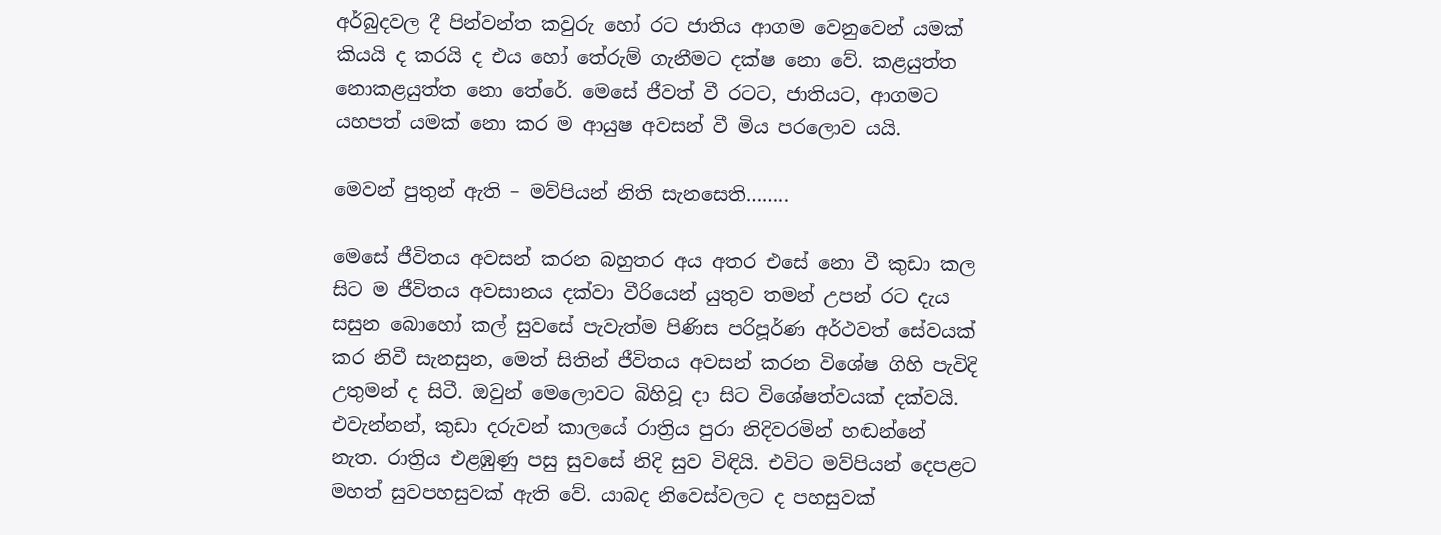අර්බුදවල දී පින්වන්ත කවුරු හෝ රට ජාතිය ආගම වෙනුවෙන් යමක් කියයි ද කරයි ද එය හෝ තේරුම් ගැනීමට දක්ෂ නො වේ. කළයුත්ත නොකළයුත්ත නො තේරේ. මෙසේ ජීවත් වී රටට, ජාතියට, ආගමට යහපත් යමක් නො කර ම ආයුෂ අවසන් වී මිය පරලොව යයි.

මෙවන් පුතුන් ඇති – මව්පියන් නිති සැනසෙති……..

මෙසේ ජීවිතය අවසන් කරන බහුතර අය අතර එසේ නො වී කුඩා කල සිට ම ජීවිතය අවසානය දක්වා වීරියෙන් යුතුව තමන් උපන් රට දැය සසුන බොහෝ කල් සුවසේ පැවැත්ම පිණිස පරිපූර්ණ අර්ථවත් සේවයක් කර නිවී සැනසුන, මෙත් සිතින් ජීවිතය අවසන් කරන විශේෂ ගිහි පැවිදි උතුමන් ද සිටී. ඔවුන් මෙලොවට බිහිවූ දා සිට විශේෂත්වයක් දක්වයි. එවැන්නන්, කුඩා දරුවන් කාලයේ රාත්‍රිය පුරා නිදිවරමින් හඬන්නේ නැත. රාත්‍රිය එළඹුණු පසු සුවසේ නිදි සුව විඳියි. එවිට මව්පියන් දෙපළට මහත් සුවපහසුවක් ඇති වේ. යාබද නිවෙස්වලට ද පහසුවක්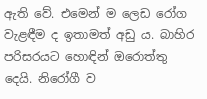ඇති වේ. එමෙන් ම ලෙඩ රෝග වැළඳීම ද ඉතාමත් අඩු ය. බාහිර පරිසරයට හොඳින් ඔරොත්තු දෙයි. නිරෝගී ව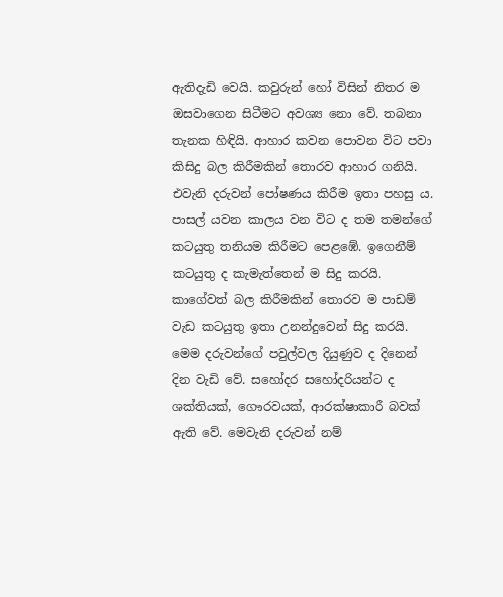ඇතිදැඩි වෙයි. කවුරුන් හෝ විසින් නිතර ම ඔසවාගෙන සිටීමට අවශ්‍ය නො වේ. තබනා තැනක හිඳියි. ආහාර කවන පොවන විට පවා කිසිදු බල කිරීමකින් තොරව ආහාර ගනියි. එවැනි දරුවන් පෝෂණය කිරීම ඉතා පහසු ය. පාසල් යවන කාලය වන විට ද තම තමන්ගේ කටයුතු තනියම කිරීමට පෙළඹේ. ඉගෙනීම් කටයුතු ද කැමැත්තෙන් ම සිදු කරයි. කාගේවත් බල කිරීමකින් තොරව ම පාඩම් වැඩ කටයුතු ඉතා උනන්දුවෙන් සිදු කරයි. මෙම දරුවන්ගේ පවුල්වල දියුණුව ද දිනෙන් දින වැඩි වේ. සහෝදර සහෝදරියන්ට ද ශක්තියක්, ගෞරවයක්, ආරක්ෂාකාරී බවක් ඇති වේ. මෙවැනි දරුවන් නම්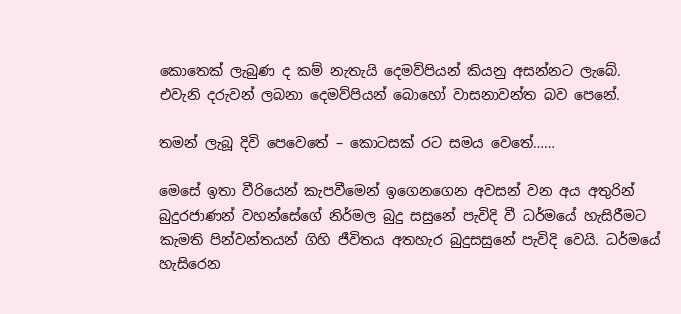කොතෙක් ලැබුණ ද කම් නැතැයි දෙමව්පියන් කියනු අසන්නට ලැබේ. එවැනි දරුවන් ලබනා දෙමව්පියන් බොහෝ වාසනාවන්ත බව පෙනේ.

තමන් ලැබූ දිවි පෙවෙතේ – කොටසක් රට සමය වෙතේ……

මෙසේ ඉතා වීරියෙන් කැපවීමෙන් ඉගෙනගෙන අවසන් වන අය අතුරින් බුදුරජාණන් වහන්සේගේ නිර්මල බුදු සසුනේ පැවිදි වී ධර්මයේ හැසිරීමට කැමති පින්වන්තයන් ගිහි ජීවිතය අතහැර බුදුසසුනේ පැවිදි වෙයි. ධර්මයේ හැසිරෙන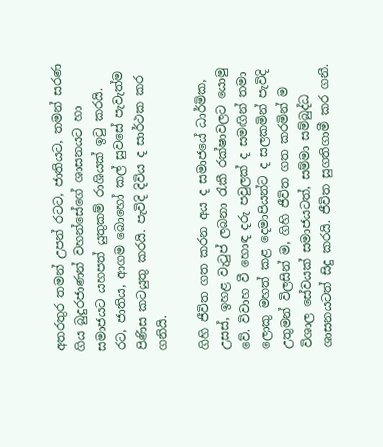අතරතුර තමන් උපන් රටට, ජාතියට, තමන් සරණ ගිය බුදුරජාණන් වහන්සේගේ ශාසනයට හා සමාජයට යහපත් යුතුකම් රාශියක් ඉටු කරයි. රට, ජාතිය, ආගම බොහෝ කල් සුවසේ පැවැත්ම පිණිස කටයුතු කරයි. පැවිදි දිවිය ද සාර්ථක කර ගනියි.

ගිහි ජීවිත ගත කරන අය ද සමාජයේ ධාර්මික, උසස්, ඉහළ වැටුප් ලබනා රැකී රක්ෂාවලට යොමු වේ. විවාහ වී හොඳ දරු පවුලක් ද සමඟින් තමා ලොකු මහත් කළ දෙමාපියන්ට ද සලකමින් පැවිදි උතුමන් විලසින් ම, ගිහි ජීවිත ගත කරමින් ම විශාල සේවයක් සමාජයටත්, සම්මා සම්බුද්ධ ශාසනයටත් සිදු කරයි. ජීවිත සුගතිගාමී කර ගනී.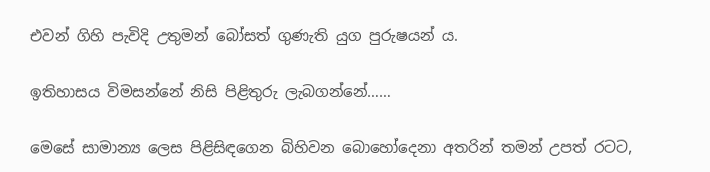එවන් ගිහි පැවිදි උතුමන් බෝසත් ගුණැති යුග පුරුෂයන් ය.

ඉතිහාසය විමසන්නේ නිසි පිළිතුරු ලැබගන්නේ……

මෙසේ සාමාන්‍ය ලෙස පිළිසිඳගෙන බිහිවන බොහෝදෙනා අතරින් තමන් උපත් රටට,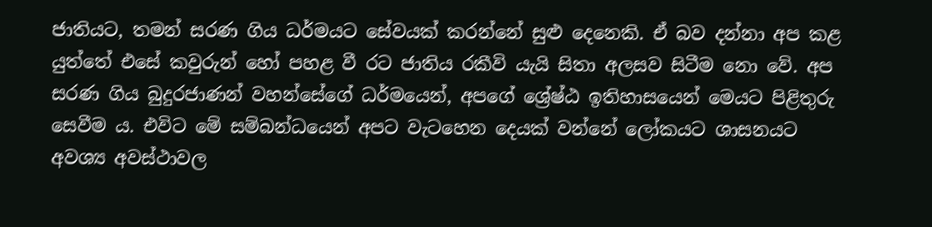ජාතියට, තමන් සරණ ගිය ධර්මයට සේවයක් කරන්නේ සුළු දෙනෙකි. ඒ බව දන්නා අප කළ යුත්තේ එසේ කවුරුන් හෝ පහළ වී රට ජාතිය රකීවි යැයි සිතා අලසව සිටීම නො වේ. අප සරණ ගිය බුදුරජාණන් වහන්සේගේ ධර්මයෙන්, අපගේ ශ්‍රේෂ්ඨ ඉතිහාසයෙන් මෙයට පිළිතුරු සෙවීම ය. එවිට මේ සම්බන්ධයෙන් අපට වැටහෙන දෙයක් වන්නේ ලෝකයට ශාසනයට අවශ්‍ය අවස්ථාවල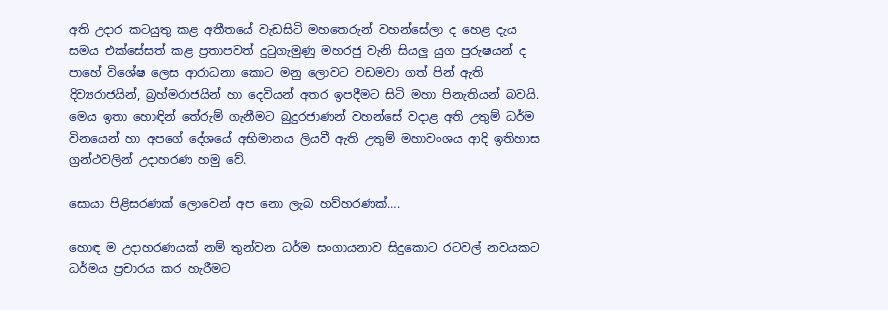අති උදාර කටයුතු කළ අතීතයේ වැඩසිටි මහතෙරුන් වහන්සේලා ද හෙළ දැය සමය එක්සේසත් කළ ප්‍රතාපවත් දුටුගැමුණු මහරජු වැනි සියලු යුග පුරුෂයන් ද පාහේ විශේෂ ලෙස ආරාධනා කොට මනු ලොවට වඩමවා ගත් පින් ඇති දිව්‍යරාජයින්, බ්‍රහ්මරාජයින් හා දෙවියන් අතර ඉපදීමට සිටි මහා පිනැතියන් බවයි. මෙය ඉතා හොඳින් තේරුම් ගැනීමට බුදුරජාණන් වහන්සේ වදාළ අති උතුම් ධර්ම විනයෙන් හා අපගේ දේශයේ අභිමානය ලියවී ඇති උතුම් මහාවංශය ආදි ඉතිහාස ග්‍රන්ථවලින් උදාහරණ හමු වේ.

සොයා පිළිසරණක් ලොවෙන් අප නො ලැබ හව්හරණක්….

හොඳ ම උදාහරණයක් නම් තුන්වන ධර්ම සංගායනාව සිදුකොට රටවල් නවයකට ධර්මය ප්‍රචාරය කර හැරීමට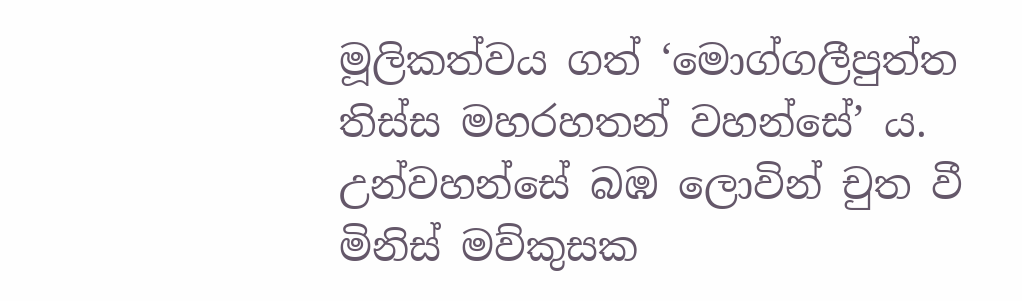මූලිකත්වය ගත් ‘මොග්ගලීපුත්ත තිස්ස මහරහතන් වහන්සේ’ ය. උන්වහන්සේ බඹ ලොවින් චුත වී මිනිස් මව්කුසක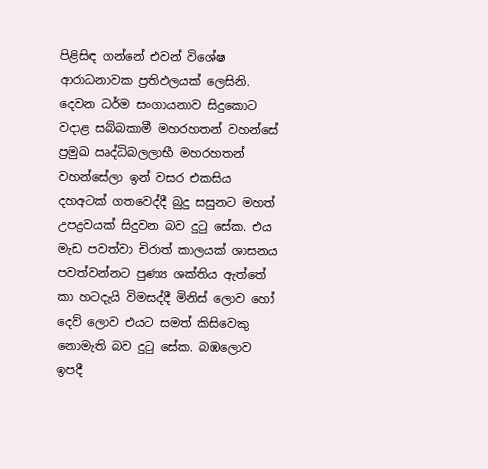පිළිසිඳ ගන්නේ එවන් විශේෂ ආරාධනාවක ප්‍රතිඵලයක් ලෙසිනි. දෙවන ධර්ම සංගායනාව සිදුකොට වදාළ සබ්බකාමී මහරහතන් වහන්සේ ප්‍රමුඛ ඍද්ධිබලලාභී මහරහතන් වහන්සේලා ඉන් වසර එකසිය දහඅටක් ගතවෙද්දී බුදු සසුනට මහත් උපද්‍රවයක් සිදුවන බව දුටු සේක. එය මැඩ පවත්වා චිරාත් කාලයක් ශාසනය පවත්වන්නට පුණ්‍ය ශක්තිය ඇත්තේ කා හටදැයි විමසද්දී මිනිස් ලොව හෝ දෙව් ලොව එයට සමත් කිසිවෙකු නොමැති බව දුටු සේක. බඹලොව ඉපදී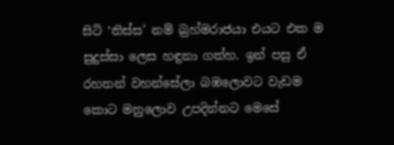සිටි ‘තිස්ස’ නම් බ්‍රහ්මරාජයා එයට එක ම සුදුස්සා ලෙස හඳුනා ගත්හ. ඉන් පසු ඒ රහතන් වහන්සේලා බඹලොවට වැඩම කොට මනුලොව උපදින්නට මෙසේ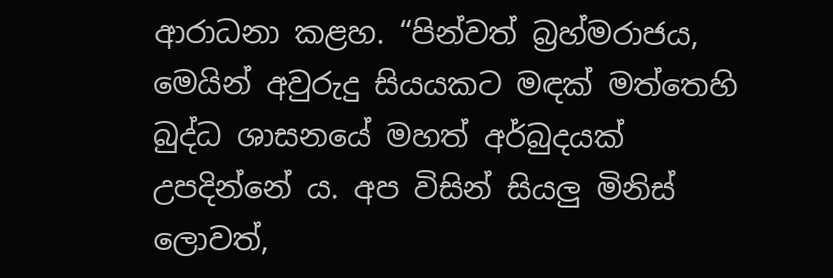ආරාධනා කළහ. “පින්වත් බ්‍රහ්මරාජය, මෙයින් අවුරුදු සියයකට මඳක් මත්තෙහි බුද්ධ ශාසනයේ මහත් අර්බුදයක් උපදින්නේ ය. අප විසින් සියලු මිනිස් ලොවත්,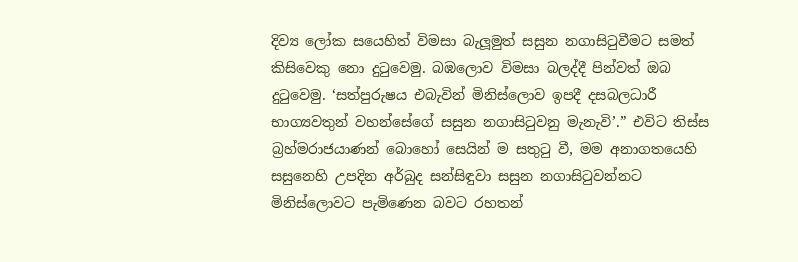දිව්‍ය ලෝක සයෙහිත් විමසා බැලූමුත් සසුන නගාසිටුවීමට සමත් කිසිවෙකු නො දුටුවෙමු. බඹලොව විමසා බලද්දී පින්වත් ඔබ දුටුවෙමු. ‘සත්පුරුෂය එබැවින් මිනිස්ලොව ඉපදී දසබලධාරී භාග්‍යවතුන් වහන්සේගේ සසුන නගාසිටුවනු මැනැවි’.” එවිට තිස්ස බ්‍රහ්මරාජයාණන් බොහෝ සෙයින් ම සතුටු වී, මම අනාගතයෙහි සසුනෙහි උපදින අර්බුද සන්සිඳුවා සසුන නගාසිටුවන්නට මිනිස්ලොවට පැමිණෙන බවට රහතන්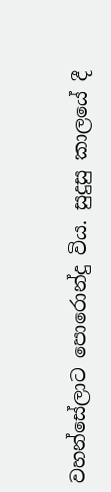වහන්සේලාට පොරොන්දු විය. සුදුසු කාලයේ දී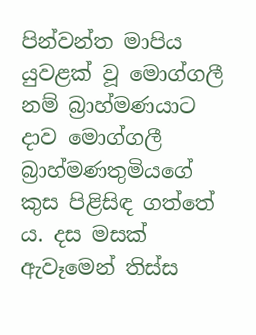පින්වන්ත මාපිය යුවළක් වූ මොග්ගලී නම් බ්‍රාහ්මණයාට දාව මොග්ගලී බ්‍රාහ්මණතුමියගේ කුස පිළිසිඳ ගත්තේ ය. දස මසක් ඇවෑමෙන් තිස්ස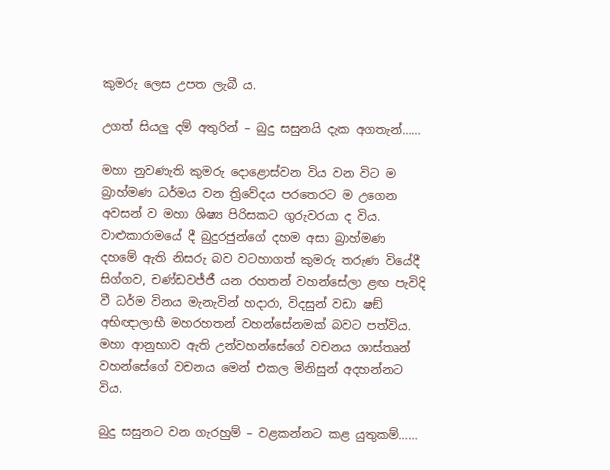කුමරු ලෙස උපත ලැබී ය.

උගත් සියලු දම් අතුරින් – බුදු සසුනයි දැක අගතැන්……

මහා නුවණැති කුමරු දොළොස්වන විය වන විට ම බ්‍රාහ්මණ ධර්මය වන ත්‍රිවේදය පරතෙරට ම උගෙන අවසන් ව මහා ශිෂ්‍ය පිරිසකට ගුරුවරයා ද විය. වාළුකාරාමයේ දී බුදුරජුන්ගේ දහම අසා බ්‍රාහ්මණ දහමේ ඇති නිසරු බව වටහාගත් කුමරු තරුණ වියේදී සිග්ගව, චණ්ඩවජ්ජී යන රහතන් වහන්සේලා ළඟ පැවිදි වී ධර්ම විනය මැනැවින් හදාරා, විදසුන් වඩා ෂඞ් අභිඥාලාභී මහරහතන් වහන්සේනමක් බවට පත්විය. මහා ආනුභාව ඇති උන්වහන්සේගේ වචනය ශාස්තෘන් වහන්සේගේ වචනය මෙන් එකල මිනිසුන් අදහන්නට විය.

බුදු සසුනට වන ගැරහුම් – වළකන්නට කළ යුතුකම්……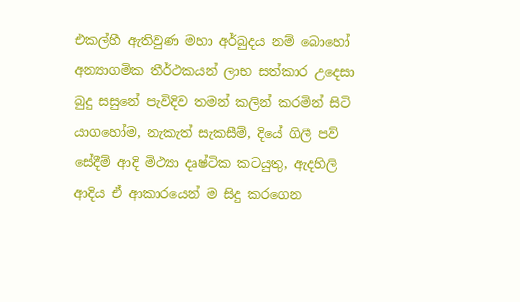එකල්හී ඇතිවුණ මහා අර්බුදය නම් බොහෝ අන්‍යාගමික තීර්ථකයන් ලාභ සත්කාර උදෙසා බුදු සසුනේ පැවිදිව තමන් කලින් කරමින් සිටි යාගහෝම, නැකැත් සැකසීම්, දියේ ගිලී පව් සේදීම් ආදි මිථ්‍යා දෘෂ්ටික කටයුතු, ඇදහිලි ආදිය ඒ ආකාරයෙන් ම සිදු කරගෙන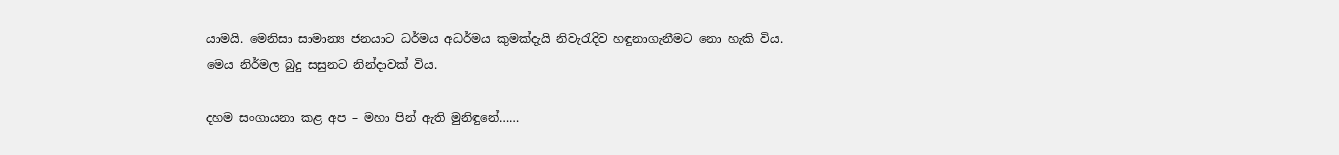යාමයි. මෙනිසා සාමාන්‍ය ජනයාට ධර්මය අධර්මය කුමක්දැයි නිවැරැදිව හඳුනාගැනීමට නො හැකි විය. මෙය නිර්මල බුදු සසුනට නින්දාවක් විය.

දහම සංගායනා කළ අප – මහා පින් ඇති මුනිඳුනේ……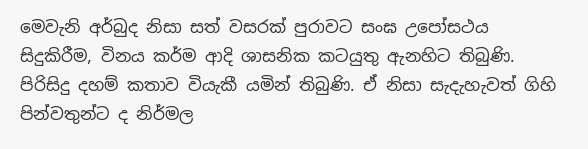මෙවැනි අර්බුද නිසා සත් වසරක් පුරාවට සංඝ උපෝසථය සිදුකිරීම, විනය කර්ම ආදි ශාසනික කටයුතු ඇනහිට තිබුණි. පිරිසිදු දහම් කතාව වියැකී යමින් තිබුණි. ඒ නිසා සැදැහැවත් ගිහි පින්වතුන්ට ද නිර්මල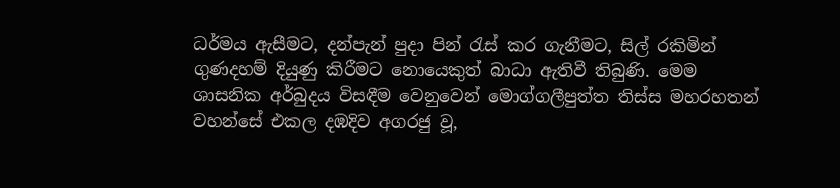ධර්මය ඇසීමට, දන්පැන් පුදා පින් රැස් කර ගැනීමට, සිල් රකිමින් ගුණදහම් දියුණු කිරීමට නොයෙකුත් බාධා ඇතිවී තිබුණි. මෙම ශාසනික අර්බුදය විසඳීම වෙනුවෙන් මොග්ගලීපුත්ත තිස්ස මහරහතන් වහන්සේ එකල දඹදිව අගරජු වූ,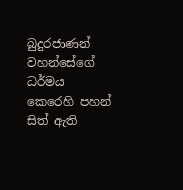බුදුරජාණන් වහන්සේගේ ධර්මය කෙරෙහි පහන් සිත් ඇති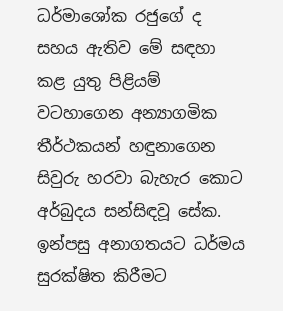ධර්මාශෝක රජුගේ ද සහය ඇතිව මේ සඳහා කළ යුතු පිළියම් වටහාගෙන අන්‍යාගමික තීර්ථකයන් හඳුනාගෙන සිවුරු හරවා බැහැර කොට අර්බුදය සන්සිඳවූ සේක. ඉන්පසු අනාගතයට ධර්මය සුරක්ෂිත කිරීමට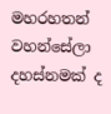මහරහතන් වහන්සේලා දහස්නමක් ද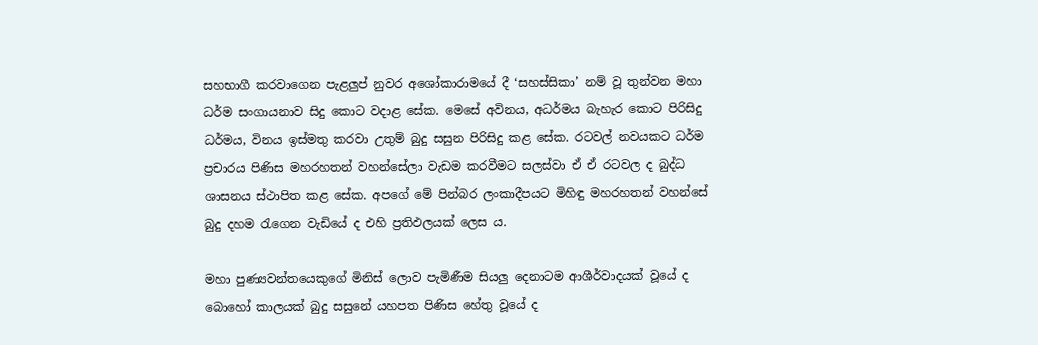සහභාගී කරවාගෙන පැළලුප් නුවර අශෝකාරාමයේ දී ‘සහස්සිකා’ නම් වූ තුන්වන මහා ධර්ම සංගායනාව සිදු කොට වදාළ සේක. මෙසේ අවිනය, අධර්මය බැහැර කොට පිරිසිදු ධර්මය, විනය ඉස්මතු කරවා උතුම් බුදු සසුන පිරිසිදු කළ සේක. රටවල් නවයකට ධර්ම ප්‍රචාරය පිණිස මහරහතන් වහන්සේලා වැඩම කරවීමට සලස්වා ඒ ඒ රටවල ද බුද්ධ ශාසනය ස්ථාපිත කළ සේක. අපගේ මේ පින්බර ලංකාදීපයට මිහිඳු මහරහතන් වහන්සේ බුදු දහම රැගෙන වැඩියේ ද එහි ප්‍රතිඵලයක් ලෙස ය.

මහා පුණ්‍යවන්තයෙකුගේ මිනිස් ලොව පැමිණීම සියලු දෙනාටම ආශීර්වාදයක් වූයේ ද බොහෝ කාලයක් බුදු සසුනේ යහපත පිණිස හේතු වූයේ ද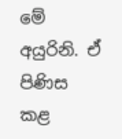මේ අයුරිනි. ඒ පිණිස කළ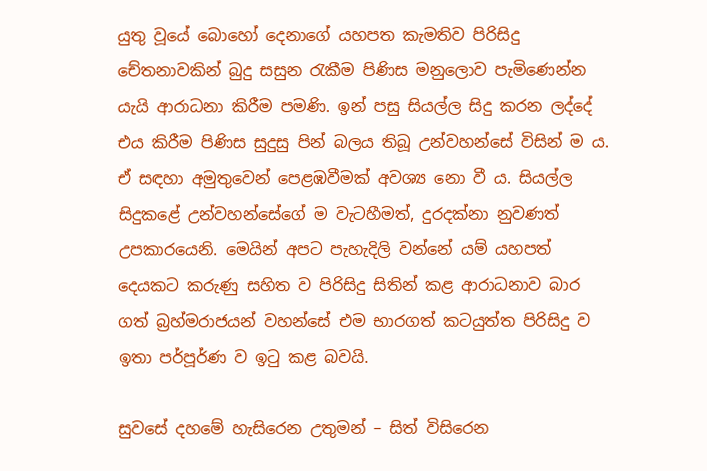යුතු වූයේ බොහෝ දෙනාගේ යහපත කැමතිව පිරිසිදු චේතනාවකින් බුදු සසුන රැකීම පිණිස මනුලොව පැමිණෙන්න යැයි ආරාධනා කිරීම පමණි. ඉන් පසු සියල්ල සිදු කරන ලද්දේ එය කිරීම පිණිස සුදුසු පින් බලය තිබූ උන්වහන්සේ විසින් ම ය. ඒ සඳහා අමුතුවෙන් පෙළඹවීමක් අවශ්‍ය නො වී ය. සියල්ල සිදුකළේ උන්වහන්සේගේ ම වැටහීමත්, දුරදක්නා නුවණත් උපකාරයෙනි. මෙයින් අපට පැහැදිලි වන්නේ යම් යහපත් දෙයකට කරුණු සහිත ව පිරිසිදු සිතින් කළ ආරාධනාව බාර ගත් බ්‍රහ්මරාජයන් වහන්සේ එම භාරගත් කටයුත්ත පිරිසිදු ව ඉතා පර්පූර්ණ ව ඉටු කළ බවයි.

සුවසේ දහමේ හැසිරෙන උතුමන් – සිත් විසිරෙන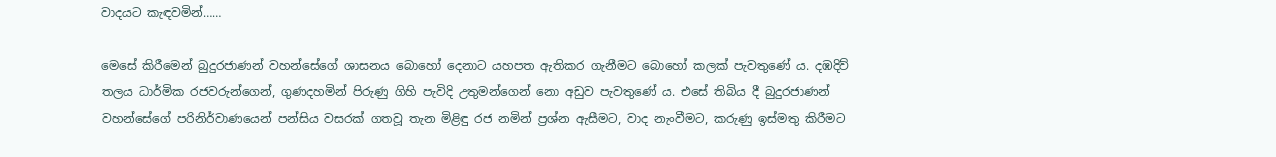වාදයට කැඳවමින්……

මෙසේ කිරීමෙන් බුදුරජාණන් වහන්සේගේ ශාසනය බොහෝ දෙනාට යහපත ඇතිකර ගැනීමට බොහෝ කලක් පැවතුණේ ය. දඹදිව් තලය ධාර්මික රජවරුන්ගෙන්, ගුණදහමින් පිරුණු ගිහි පැවිදි උතුමන්ගෙන් නො අඩුව පැවතුණේ ය. එසේ තිබිය දී බුදුරජාණන් වහන්සේගේ පරිනිර්වාණයෙන් පන්සිය වසරක් ගතවූ තැන මිළිඳු රජ නමින් ප්‍රශ්න ඇසීමට, වාද නැංවීමට, කරුණු ඉස්මතු කිරීමට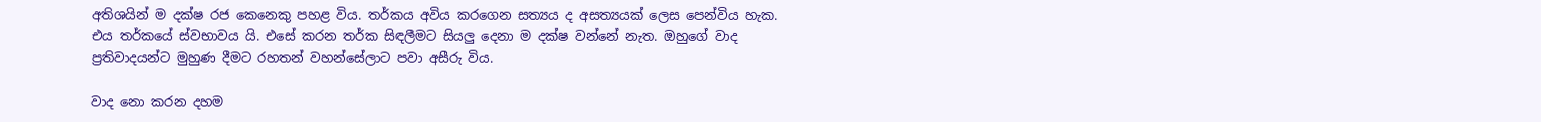අතිශයින් ම දක්ෂ රජ කෙනෙකු පහළ විය. තර්කය අවිය කරගෙන සත්‍යය ද අසත්‍යයක් ලෙස පෙන්විය හැක. එය තර්කයේ ස්වභාවය යි. එසේ කරන තර්ක සිඳලීමට සියලු දෙනා ම දක්ෂ වන්නේ නැත. ඔහුගේ වාද ප්‍රතිවාදයන්ට මුහුණ දීමට රහතන් වහන්සේලාට පවා අසීරු විය.

වාද නො කරන දහම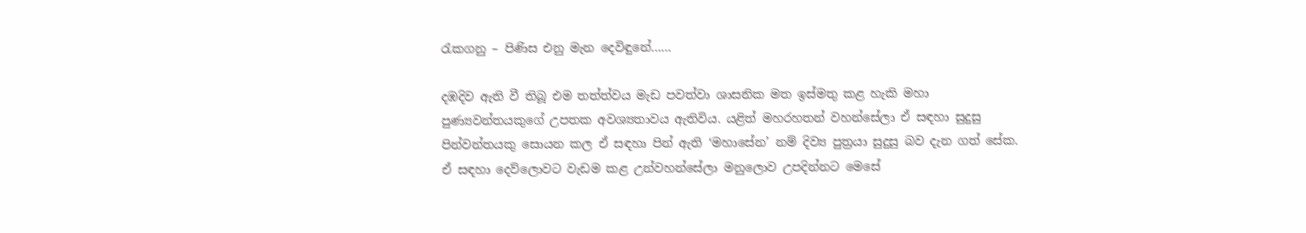රැකගනු – පිණිස එනු මැන දෙවිඳුනේ……

දඹදිව ඇති වී තිබූ එම තත්ත්වය මැඩ පවත්වා ශාසනික මත ඉස්මතු කළ හැකි මහා පුණ්‍යවන්තයකුගේ උපතක අවශ්‍යතාවය ඇතිවිය. යළිත් මහරහතන් වහන්සේලා ඒ සඳහා සුදුසු පින්වන්තයකු සොයන කල ඒ සඳහා පින් ඇති ‘මහාසේන’ නම් දිව්‍ය පුත්‍රයා සුදුසු බව දැන ගත් සේක. ඒ සඳහා දෙව්ලොවට වැඩම කළ උන්වහන්සේලා මනුලොව උපදින්නට මෙසේ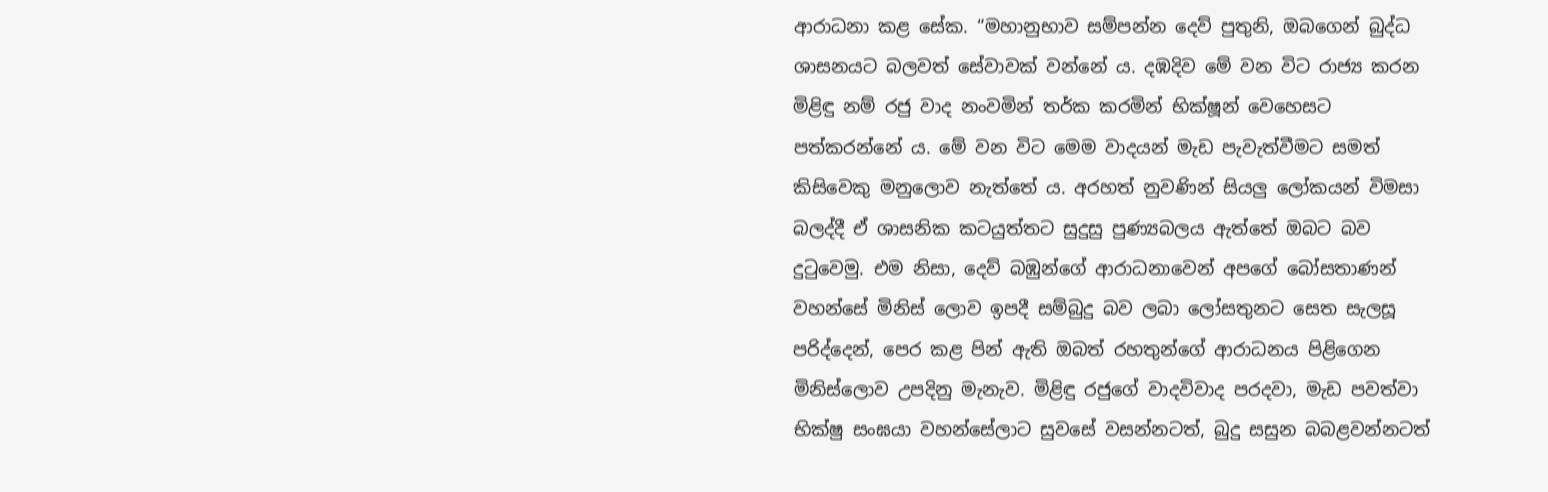ආරාධනා කළ සේක. “මහානුභාව සම්පන්න දෙව් පුතුනි, ඔබගෙන් බුද්ධ ශාසනයට බලවත් සේවාවක් වන්නේ ය. දඹදිව මේ වන විට රාජ්‍ය කරන මිළිඳු නම් රජු වාද නංවමින් තර්ක කරමින් භික්ෂූන් වෙහෙසට පත්කරන්නේ ය. මේ වන විට මෙම වාදයන් මැඩ පැවැත්වීමට සමත් කිසිවෙකු මනුලොව නැත්තේ ය. අරහත් නුවණින් සියලු ලෝකයන් විමසා බලද්දී ඒ ශාසනික කටයුත්තට සුදුසු පුණ්‍යබලය ඇත්තේ ඔබට බව දුටුවෙමු. එම නිසා, දෙව් බඹුන්ගේ ආරාධනාවෙන් අපගේ බෝසතාණන් වහන්සේ මිනිස් ලොව ඉපදී සම්බුදු බව ලබා ලෝසතුනට සෙත සැලසූ පරිද්දෙන්, පෙර කළ පින් ඇති ඔබත් රහතුන්ගේ ආරාධනය පිළිගෙන මිනිස්ලොව උපදිනු මැනැව. මිළිඳු රජුගේ වාදවිවාද පරදවා, මැඩ පවත්වා භික්ෂු සංඝයා වහන්සේලාට සුවසේ වසන්නටත්, බුදු සසුන බබළවන්නටත්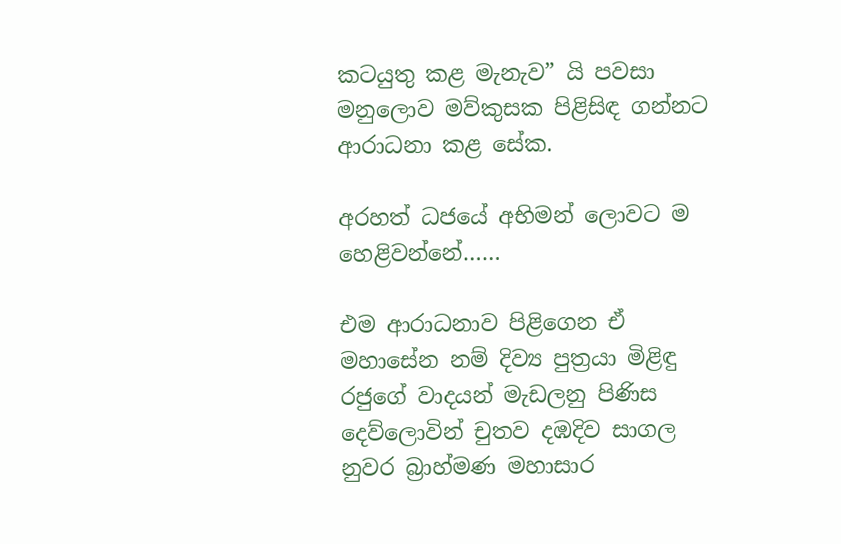කටයුතු කළ මැනැව” යි පවසා මනුලොව මව්කුසක පිළිසිඳ ගන්නට ආරාධනා කළ සේක.

අරහත් ධජයේ අභිමන් ලොවට ම හෙළිවන්නේ……

එම ආරාධනාව පිළිගෙන ඒ මහාසේන නම් දිව්‍ය පුත්‍රයා මිළිඳු රජුගේ වාදයන් මැඩලනු පිණිස දෙව්ලොවින් චුතව දඹදිව සාගල නුවර බ්‍රාහ්මණ මහාසාර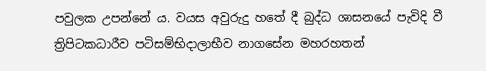පවුලක උපන්නේ ය. වයස අවුරුදු හතේ දී බුද්ධ ශාසනයේ පැවිදි වී ත්‍රිපිටකධාරීව පටිසම්භිදාලාභීව නාගසේන මහරහතන්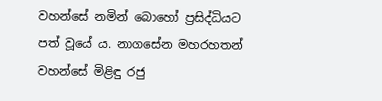වහන්සේ නමින් බොහෝ ප්‍රසිද්ධියට පත් වූයේ ය. නාගසේන මහරහතන් වහන්සේ මිළිඳු රජු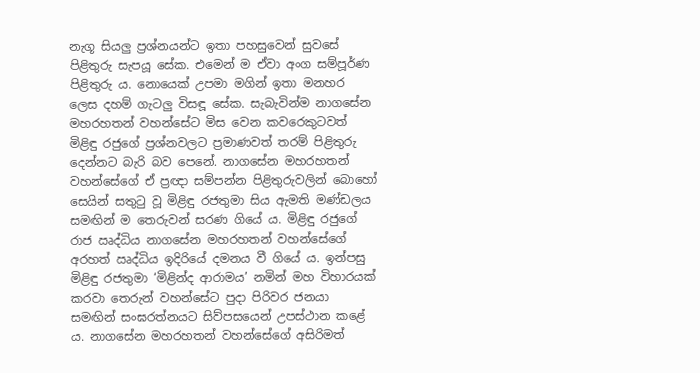නැගූ සියලු ප්‍රශ්නයන්ට ඉතා පහසුවෙන් සුවසේ පිළිතුරු සැපයූ සේක. එමෙන් ම ඒවා අංග සම්පූර්ණ පිළිතුරු ය. නොයෙක් උපමා මගින් ඉතා මනහර ලෙස දහම් ගැටලු විසඳූ සේක. සැබැවින්ම නාගසේන මහරහතන් වහන්සේට මිස වෙන කවරෙකුටවත් මිළිඳු රජුගේ ප්‍රශ්නවලට ප්‍රමාණවත් තරම් පිළිතුරු දෙන්නට බැරි බව පෙනේ. නාගසේන මහරහතන් වහන්සේගේ ඒ ප්‍රඥා සම්පන්න පිළිතුරුවලින් බොහෝ සෙයින් සතුටු වූ මිළිඳු රජතුමා සිය ඇමති මණ්ඩලය සමඟින් ම තෙරුවන් සරණ ගියේ ය. මිළිඳු රජුගේ රාජ ඍද්ධිය නාගසේන මහරහතන් වහන්සේගේ අරහත් ඍද්ධිය ඉදිරියේ දමනය වී ගියේ ය. ඉන්පසු මිළිඳු රජතුමා ‘මිළින්ද ආරාමය’ නමින් මහ විහාරයක් කරවා තෙරුන් වහන්සේට පුදා පිරිවර ජනයා සමඟින් සංඝරත්නයට සිව්පසයෙන් උපස්ථාන කළේ ය. නාගසේන මහරහතන් වහන්සේගේ අසිරිමත්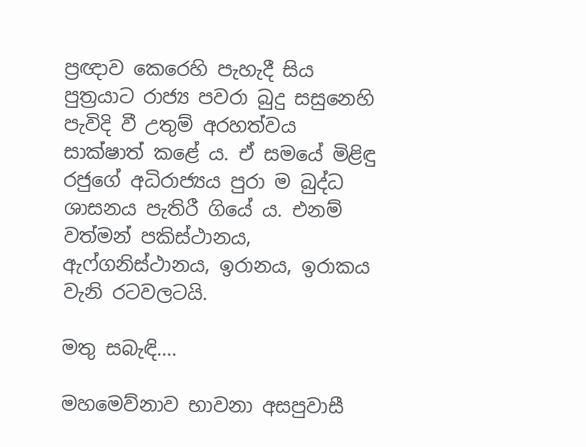ප්‍රඥාව කෙරෙහි පැහැදී සිය පුත්‍රයාට රාජ්‍ය පවරා බුදු සසුනෙහි පැවිදි වී උතුම් අරහත්වය සාක්ෂාත් කළේ ය. ඒ සමයේ මිළිඳු රජුගේ අධිරාජ්‍යය පුරා ම බුද්ධ ශාසනය පැතිරී ගියේ ය. එනම් වත්මන් පකිස්ථානය, ඇෆ්ගනිස්ථානය, ඉරානය, ඉරාකය වැනි රටවලටයි.

මතු සබැඳි….

මහමෙව්නාව භාවනා අසපුවාසී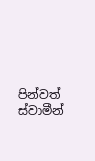පින්වත් ස්වාමීන්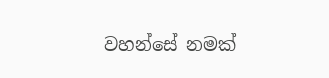වහන්සේ නමක්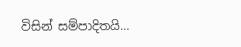විසින් සම්පාදිතයි…